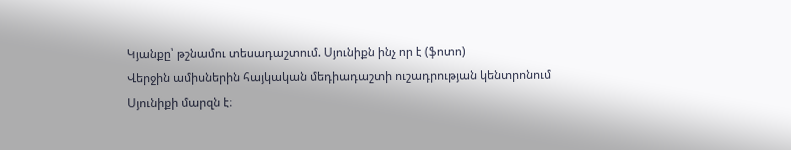Կյանքը՝ թշնամու տեսադաշտում. Սյունիքն ինչ որ է (ֆոտո)
Վերջին ամիսներին հայկական մեդիադաշտի ուշադրության կենտրոնում Սյունիքի մարզն է։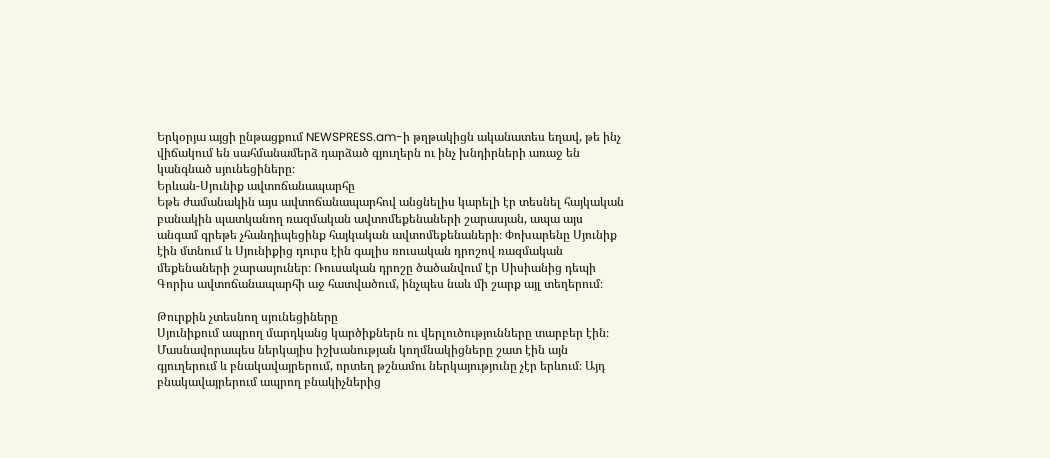Երկօրյա այցի ընթացքում NEWSPRESS.am-ի թղթակիցն ականատես եղավ, թե ինչ վիճակում են սահմանամերձ դարձած գյուղերն ու ինչ խնդիրների առաջ են կանգնած սյունեցիները։
Երևան-Սյունիք ավտոճանապարհը
Եթե ժամանակին այս ավտոճանապարհով անցնելիս կարելի էր տեսնել հայկական բանակին պատկանող ռազմական ավտոմեքենաների շարասյան, ապա այս անգամ գրեթե չհանդիպեցինք հայկական ավտոմեքենաների։ Փոխարենը Սյունիք էին մտնում և Սյունիքից դուրս էին գալիս ռուսական դրոշով ռազմական մեքենաների շարասյուներ։ Ռուսական դրոշը ծածանվում էր Սիսիանից դեպի Գորիս ավտոճանապարհի աջ հատվածում, ինչպես նաև մի շարք այլ տեղերում։

Թուրքին չտեսնող սյունեցիները
Սյունիքում ապրող մարդկանց կարծիքներն ու վերլուծությունները տարբեր էին։ Մասնավորապես ներկայիս իշխանության կողմնակիցները շատ էին այն գյուղերում և բնակավայրերում, որտեղ թշնամու ներկայությունը չէր երևում։ Այդ բնակավայրերում ապրող բնակիչներից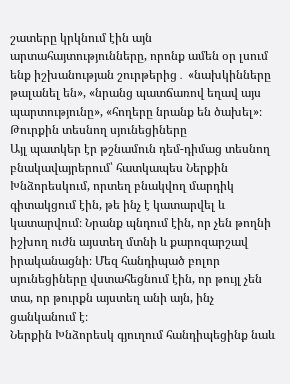շատերը կրկնում էին այն արտահայտությունները, որոնք ամեն օր լսում ենք իշխանության շուրթերից․ «նախկինները թալանել են», «նրանց պատճառով եղավ այս պարտությունը», «հողերը նրանք են ծախել»։
Թուրքին տեսնող սյունեցիները
Այլ պատկեր էր թշնամուն դեմ-դիմաց տեսնող բնակավայրերում՝ հատկապես Ներքին Խնձորեսկում, որտեղ բնակվող մարդիկ գիտակցում էին, թե ինչ է կատարվել և կատարվում։ Նրանք պնդում էին, որ չեն թողնի իշխող ուժն այստեղ մտնի և քարոզարշավ իրականացնի։ Մեզ հանդիպած բոլոր սյունեցիները վստահեցնում էին, որ թույլ չեն տա, որ թուրքն այստեղ անի այն, ինչ ցանկանում է։
Ներքին Խնձորեսկ գյուղում հանդիպեցինք նաև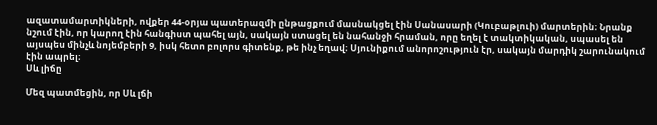ազատամարտիկների, ովքեր 44-օրյա պատերազմի ընթացքում մասնակցել էին Սանասարի (Կուբաթլուի) մարտերին։ Նրանք նշում էին, որ կարող էին հանգիստ պահել այն, սակայն ստացել են նահանջի հրաման, որը եղել է տակտիկական, սպասել են այսպես մինչև նոյեմբերի 9, իսկ հետո բոլորս գիտենք, թե ինչ եղավ։ Սյունիքում անորոշություն էր, սակայն մարդիկ շարունակում էին ապրել։
Սև լիճը

Մեզ պատմեցին, որ Սև լճի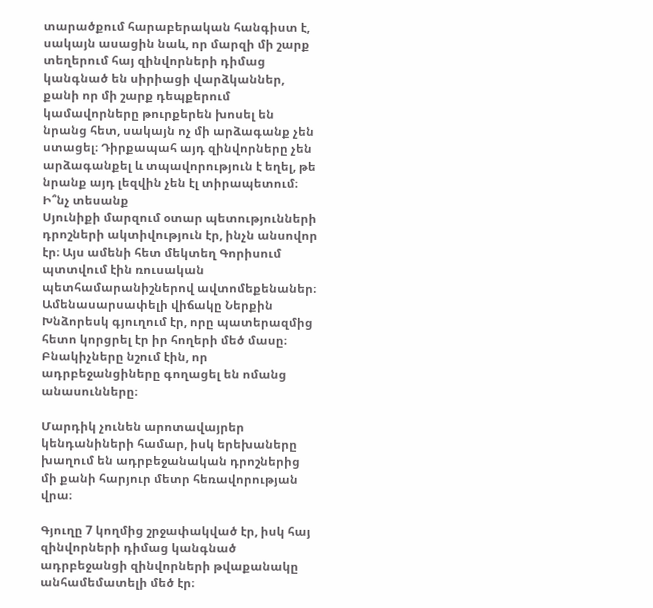տարածքում հարաբերական հանգիստ է, սակայն ասացին նաև, որ մարզի մի շարք տեղերում հայ զինվորների դիմաց կանգնած են սիրիացի վարձկաններ, քանի որ մի շարք դեպքերում կամավորները թուրքերեն խոսել են նրանց հետ, սակայն ոչ մի արձագանք չեն ստացել։ Դիրքապահ այդ զինվորները չեն արձագանքել և տպավորություն է եղել, թե նրանք այդ լեզվին չեն էլ տիրապետում։
Ի՞նչ տեսանք
Սյունիքի մարզում օտար պետությունների դրոշների ակտիվություն էր, ինչն անսովոր էր։ Այս ամենի հետ մեկտեղ Գորիսում պտտվում էին ռուսական պետհամարանիշներով ավտոմեքենաներ։ Ամենասարսափելի վիճակը Ներքին Խնձորեսկ գյուղում էր, որը պատերազմից հետո կորցրել էր իր հողերի մեծ մասը։ Բնակիչները նշում էին, որ ադրբեջանցիները գողացել են ոմանց անասունները։

Մարդիկ չունեն արոտավայրեր կենդանիների համար, իսկ երեխաները խաղում են ադրբեջանական դրոշներից մի քանի հարյուր մետր հեռավորության վրա։

Գյուղը 7 կողմից շրջափակված էր, իսկ հայ զինվորների դիմաց կանգնած ադրբեջանցի զինվորների թվաքանակը անհամեմատելի մեծ էր։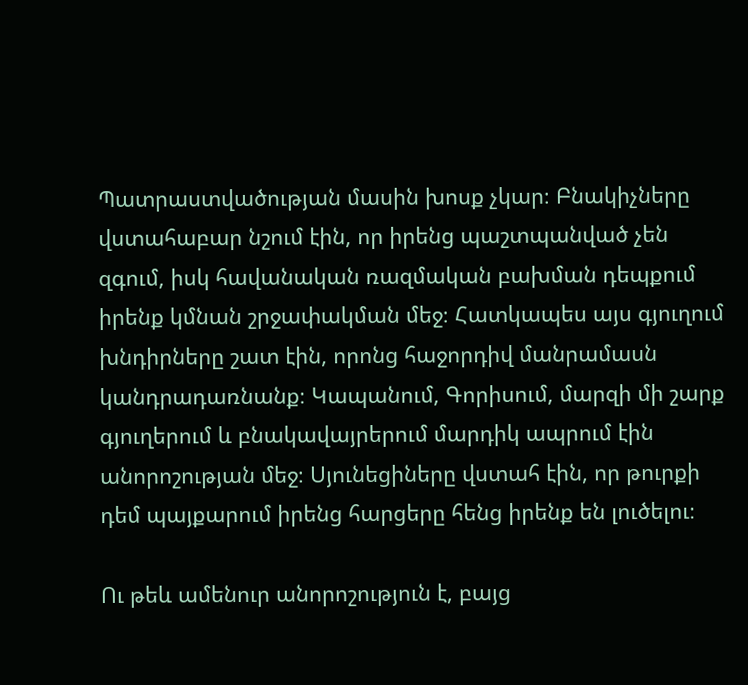Պատրաստվածության մասին խոսք չկար։ Բնակիչները վստահաբար նշում էին, որ իրենց պաշտպանված չեն զգում, իսկ հավանական ռազմական բախման դեպքում իրենք կմնան շրջափակման մեջ։ Հատկապես այս գյուղում խնդիրները շատ էին, որոնց հաջորդիվ մանրամասն կանդրադառնանք։ Կապանում, Գորիսում, մարզի մի շարք գյուղերում և բնակավայրերում մարդիկ ապրում էին անորոշության մեջ։ Սյունեցիները վստահ էին, որ թուրքի դեմ պայքարում իրենց հարցերը հենց իրենք են լուծելու։

Ու թեև ամենուր անորոշություն է, բայց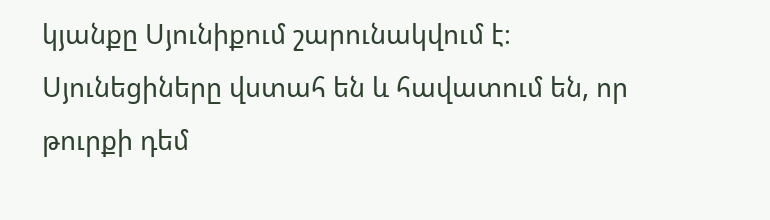կյանքը Սյունիքում շարունակվում է։ Սյունեցիները վստահ են և հավատում են, որ թուրքի դեմ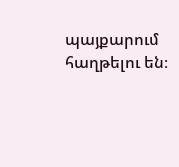պայքարում հաղթելու են։